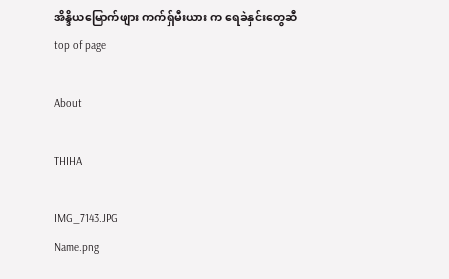အိန္ဒိယမြောက်ဖျား ကက်ရှ်မီးယား က ရေခဲနှင်းတွေဆီ
top of page

About

THIHA

IMG_7143.JPG
Name.png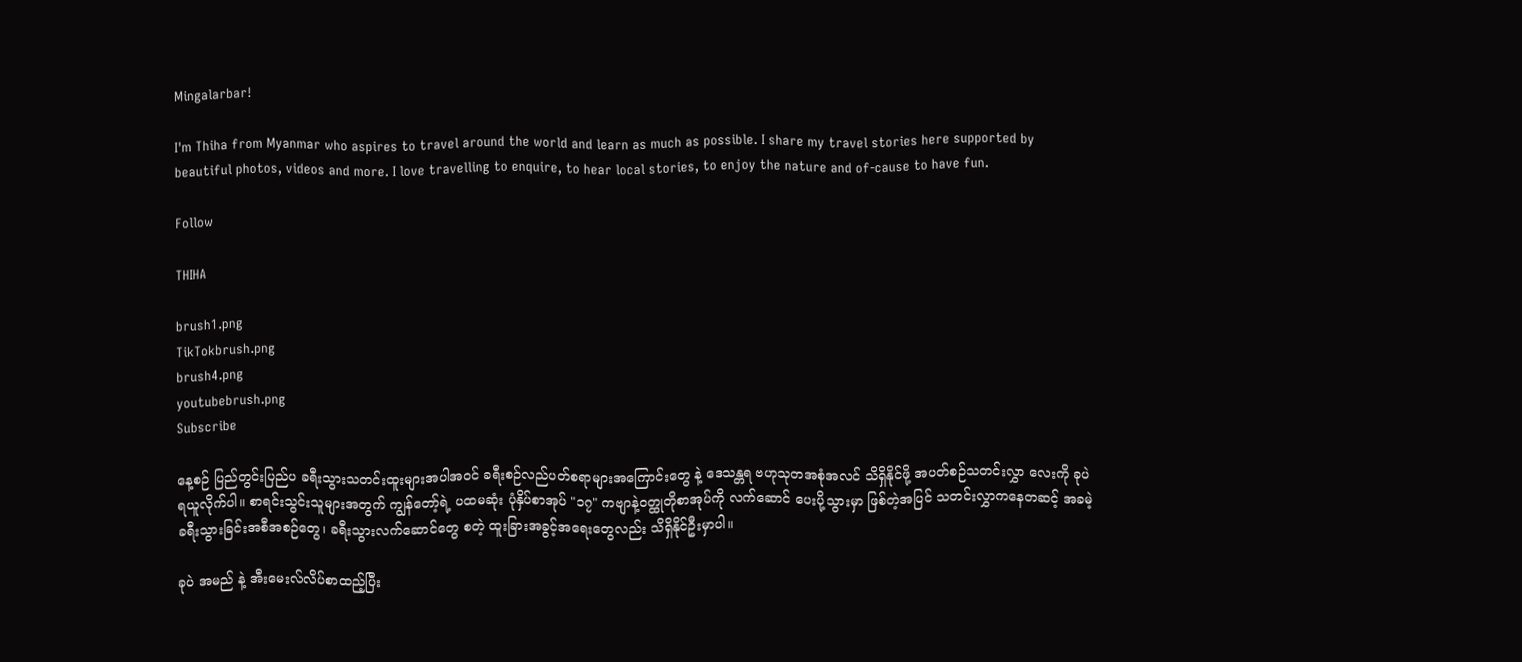Mingalarbar!

I'm Thiha from Myanmar who aspires to travel around the world and learn as much as possible. I share my travel stories here supported by beautiful photos, videos and more. I love travelling to enquire, to hear local stories, to enjoy the nature and of-cause to have fun.

Follow

THIHA

brush1.png
TikTokbrush.png
brush4.png
youtubebrush.png
Subscribe

နေ့စဉ် ပြည်တွင်းပြည်ပ ခရီးသွားသတင်းထူးများအပါအဝင် ခရီးစဉ်လည်ပတ်စရာများအကြောင်းတွေ နဲ့ ဒေသန္တရ ဗဟုသုတအစုံအလင် သိရှိနိုင်ဖို့ အပတ်စဉ်သတင်းလွှာ လေးကို ခုပဲ ရယူလိုက်ပါ။ စာရင်းသွင်းသူများအတွက် ကျွန်တော့်ရဲ့ ပထမဆုံး ပုံနှိပ်စာအုပ် "၁၇" ကဗျာနဲ့ဝတ္ထုတိုစာအုပ်ကို လက်ဆောင် ပေးပို့သွားမှာ ဖြစ်တဲ့အပြင် သတင်းလွှာကနေတဆင့် အခမဲ့ခရီးသွားခြင်းအစီအစဉ်တွေ၊ ခရီးသွားလက်ဆောင်တွေ စတဲ့ ထူးခြားအခွင့်အရေးတွေလည်း သိရှိနိုင်ဦးမှာပါ။

ခုပဲ အမည် နဲ့ အီးမေးလ်လိပ်စာထည့်ပြီး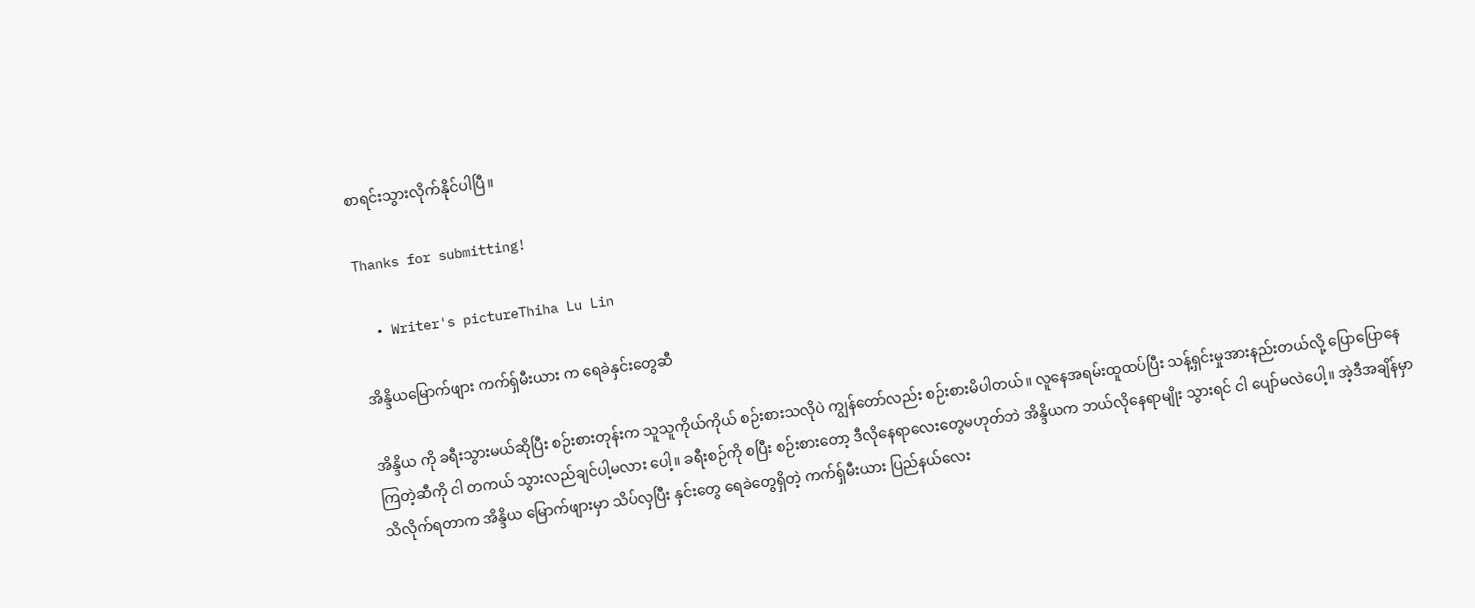စာရင်းသွားလိုက်နိုင်ပါပြီ။

Thanks for submitting!

  • Writer's pictureThiha Lu Lin

အိန္ဒိယမြောက်ဖျား ကက်ရှ်မီးယား က ရေခဲနှင်းတွေဆီ

အိန္ဒိယ ကို ခရီးသွားမယ်ဆိုပြီး စဉ်းစားတုန်းက သူသူကိုယ်ကိုယ် စဉ်းစားသလိုပဲ ကျွန်တော်လည်း စဉ်းစားမိပါတယ်။ လူနေအရမ်းထူထပ်ပြီး သန့်ရှင်းမှုအားနည်းတယ်လို့ ပြောပြောနေကြတဲ့ဆီကို ငါ တကယ် သွားလည်ချင်ပါ့မလား ပေါ့။ ခရီးစဉ်ကို စပြီး စဉ်းစားတော့ ဒီလိုနေရာလေးတွေမဟုတ်ဘဲ အိန္ဒိယက ဘယ်လိုနေရာမျိုး သွားရင် ငါ ပျော်မလဲပေါ့။ အဲ့ဒီအချိန်မှာ သိလိုက်ရတာက အိန္ဒိယ မြောက်ဖျားမှာ သိပ်လှပြီး နှင်းတွေ ရေခဲတွေရှိတဲ့ ကက်ရှ်မီးယား ပြည်နယ်လေး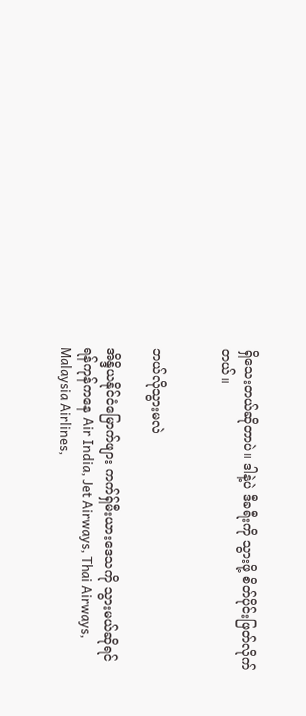ရှိသေးတယ်ဆိုတာပဲ။ ဒါနဲ့ပဲ ဒီခရီးကို သွားဖို့ စိတ်ပိုင်းဖြတ်လိုက်တယ်။


ဘယ်လိုသွားမလဲ

အိန္ဒိယနိုင်ငံမြောက်ဖျား ကက်ရှ်မီးယားဒေသကို သွားမယ်ဆိုရင် ရန်ကုန်ကနေ Air India, Jet Airways, Thai Airways, Malaysia Airlines,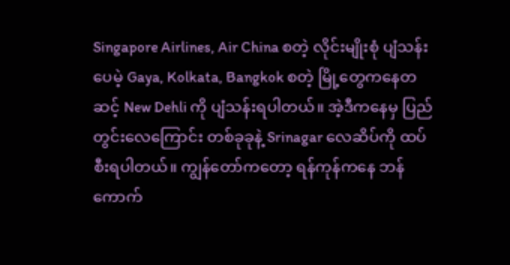Singapore Airlines, Air China စတဲ့ လိုင်းမျိုးစုံ ပျံသန်းပေမဲ့ Gaya, Kolkata, Bangkok စတဲ့ မြို့တွေကနေတဆင့် New Dehli ကို ပျံသန်းရပါတယ်။ အဲ့ဒီကနေမှ ပြည်တွင်းလေကြောင်း တစ်ခုခုနဲ့ Srinagar လေဆိပ်ကို ထပ်စီးရပါတယ်။ ကျွန်တော်ကတော့ ရန်ကုန်ကနေ ဘန်ကောက်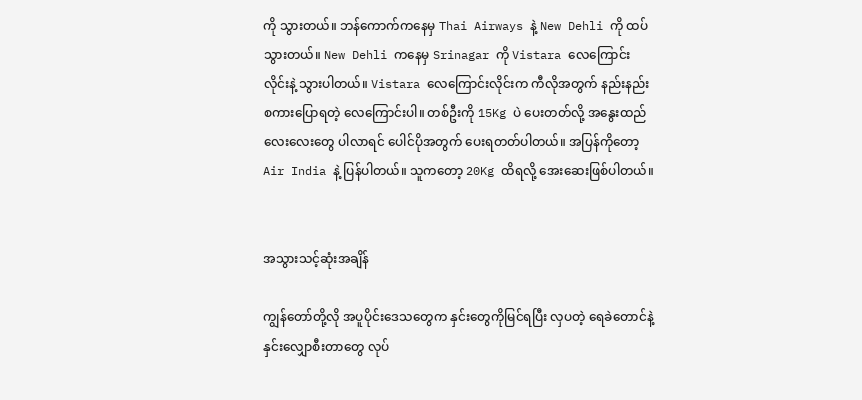ကို သွားတယ်။ ဘန်ကောက်ကနေမှ Thai Airways နဲ့ New Dehli ကို ထပ်သွားတယ်။ New Dehli ကနေမှ Srinagar ကို Vistara လေကြောင်းလိုင်းနဲ့ သွားပါတယ်။ Vistara လေကြောင်းလိုင်းက ကီလိုအတွက် နည်းနည်း စကားပြောရတဲ့ လေကြောင်းပါ။ တစ်ဦးကို 15Kg ပဲ ပေးတတ်လို့ အနွေးထည်လေးလေးတွေ ပါလာရင် ပေါင်ပိုအတွက် ပေးရတတ်ပါတယ်။ အပြန်ကိုတော့ Air India နဲ့ ပြန်ပါတယ်။ သူကတော့ 20Kg ထိရလို့ အေးဆေးဖြစ်ပါတယ်။


အသွားသင့်ဆုံးအချိန်

ကျွန်တော်တို့လို အပူပိုင်းဒေသတွေက နှင်းတွေကိုမြင်ရပြီး လှပတဲ့ ရေခဲတောင်နဲ့ နှင်းလျှောစီးတာတွေ လုပ်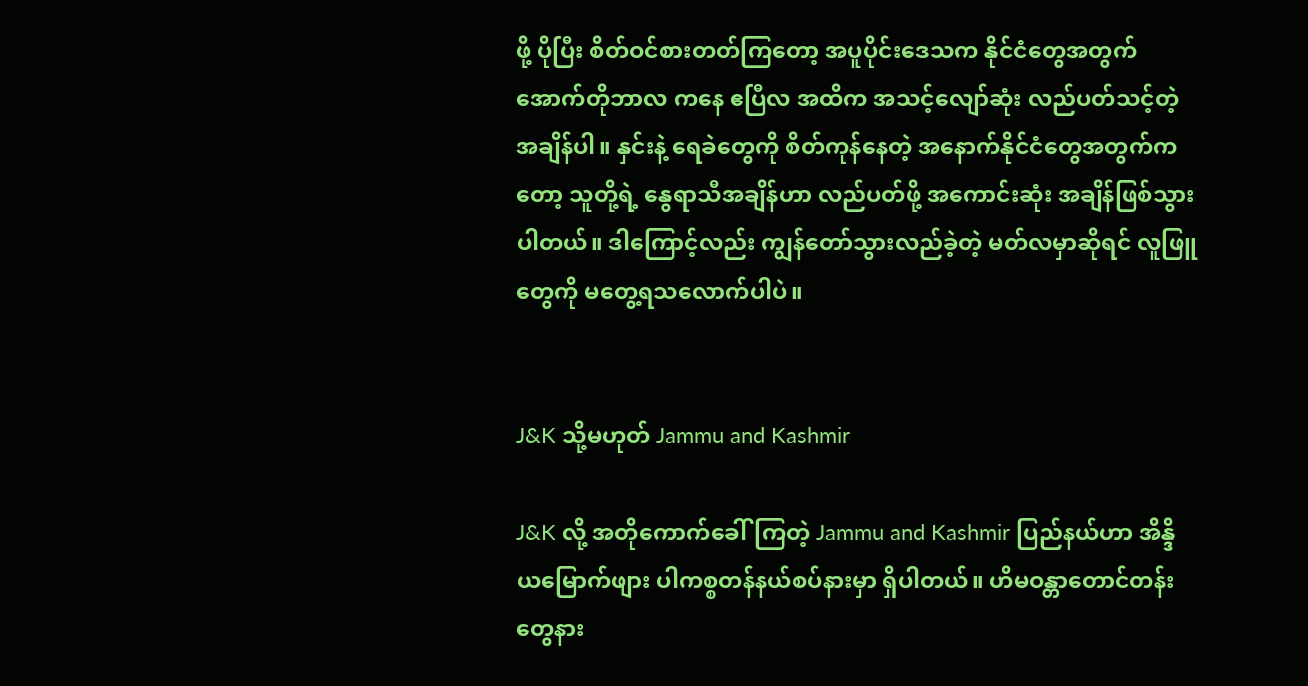ဖို့ ပိုပြီး စိတ်ဝင်စားတတ်ကြတော့ အပူပိုင်းဒေသက နိုင်ငံတွေအတွက် အောက်တိုဘာလ ကနေ ဧပြီလ အထိက အသင့်လျော်ဆုံး လည်ပတ်သင့်တဲ့ အချိန်ပါ။ နှင်းနဲ့ ရေခဲတွေကို စိတ်ကုန်နေတဲ့ အနောက်နိုင်ငံတွေအတွက်ကတော့ သူတို့ရဲ့ နွေရာသီအချိန်ဟာ လည်ပတ်ဖို့ အကောင်းဆုံး အချိန်ဖြစ်သွားပါတယ်။ ဒါကြောင့်လည်း ကျွန်တော်သွားလည်ခဲ့တဲ့ မတ်လမှာဆိုရင် လူဖြူတွေကို မတွေ့ရသလောက်ပါပဲ။


J&K သို့မဟုတ် Jammu and Kashmir

J&K လို့ အတိုကောက်ခေါ်ကြတဲ့ Jammu and Kashmir ပြည်နယ်ဟာ အိန္ဒိယမြောက်ဖျား ပါကစ္စတန်နယ်စပ်နားမှာ ရှိပါတယ်။ ဟိမဝန္တာတောင်တန်းတွေနား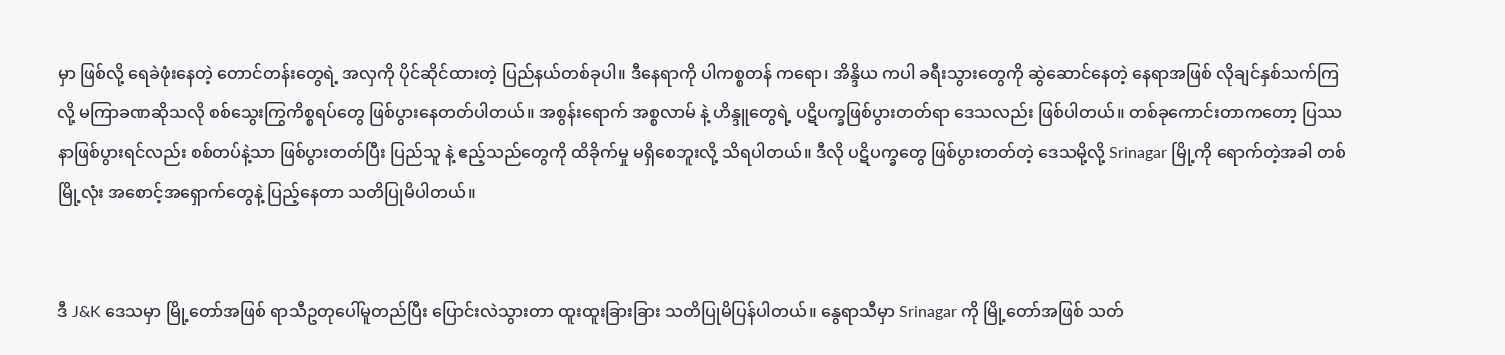မှာ ဖြစ်လို့ ရေခဲဖုံးနေတဲ့ တောင်တန်းတွေရဲ့ အလှကို ပိုင်ဆိုင်ထားတဲ့ ပြည်နယ်တစ်ခုပါ။ ဒီနေရာကို ပါကစ္စတန် ကရော၊ အိန္ဒိယ ကပါ ခရီးသွားတွေကို ဆွဲဆောင်နေတဲ့ နေရာအဖြစ် လိုချင်နှစ်သက်ကြလို့ မကြာခဏဆိုသလို စစ်သွေးကြွကိစ္စရပ်တွေ ဖြစ်ပွားနေတတ်ပါတယ်။ အစွန်းရောက် အစ္စလာမ် နဲ့ ဟိန္ဒူတွေရဲ့ ပဋိပက္ခဖြစ်ပွားတတ်ရာ ဒေသလည်း ဖြစ်ပါတယ်။ တစ်ခုကောင်းတာကတော့ ပြဿနာဖြစ်ပွားရင်လည်း စစ်တပ်နဲ့သာ ဖြစ်ပွားတတ်ပြီး ပြည်သူ နဲ့ ဧည့်သည်တွေကို ထိခိုက်မှု မရှိစေဘူးလို့ သိရပါတယ်။ ဒီလို ပဋိပက္ခတွေ ဖြစ်ပွားတတ်တဲ့ ဒေသမို့လို့ Srinagar မြို့ကို ရောက်တဲ့အခါ တစ်မြို့လုံး အစောင့်အရှောက်တွေနဲ့ ပြည့်နေတာ သတိပြုမိပါတယ်။


ဒီ J&K ဒေသမှာ မြို့တော်အဖြစ် ရာသီဥတုပေါ်မူတည်ပြီး ပြောင်းလဲသွားတာ ထူးထူးခြားခြား သတိပြုမိပြန်ပါတယ်။ နွေရာသီမှာ Srinagar ကို မြို့တော်အဖြစ် သတ်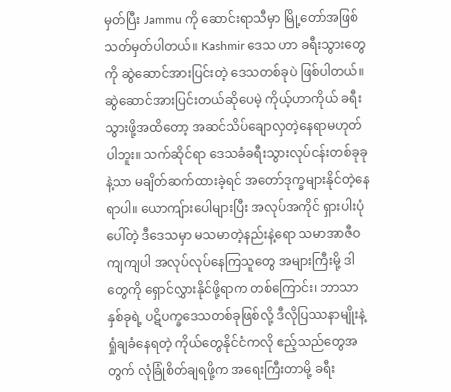မှတ်ပြီး Jammu ကို ဆောင်းရာသီမှာ မြို့တော်အဖြစ် သတ်မှတ်ပါတယ်။ Kashmir ဒေသ ဟာ ခရီးသွားတွေကို ဆွဲဆောင်အားပြင်းတဲ့ ဒေသတစ်ခုပဲ ဖြစ်ပါတယ်။ ဆွဲဆောင်အားပြင်းတယ်ဆိုပေမဲ့ ကိုယ့်ဟာကိုယ် ခရီးသွားဖို့အထိတော့ အဆင်သိပ်ချောလှတဲ့နေရာမဟုတ်ပါဘူး။ သက်ဆိုင်ရာ ဒေသခံခရီးသွားလုပ်ငန်းတစ်ခုခုနဲ့သာ မချိတ်ဆက်ထားခဲ့ရင် အတော်ဒုက္ခများနိုင်တဲ့နေရာပါ။ ယောကျ်ားပေါများပြီး အလုပ်အကိုင် ရှားပါးပုံပေါ်တဲ့ ဒီဒေသမှာ မသမာတဲ့နည်းနဲ့ရော သမာအာဇီဝကျကျပါ အလုပ်လုပ်နေကြသူတွေ အများကြီးမို့ ဒါတွေကို ရှောင်လွှားနိုင်ဖို့ရာက တစ်ကြောင်း၊ ဘာသာ နှစ်ခုရဲ့ ပဋိပက္ခဒေသတစ်ခုဖြစ်လို့ ဒီလိုပြဿနာမျိုးနဲ့ ရှုံချခံနေရတဲ့ ကိုယ်တွေနိုင်ငံကလို ဧည့်သည်တွေအတွက် လုံခြုံစိတ်ချရဖို့က အရေးကြီးတာမို့ ခရီး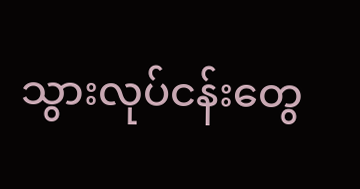သွားလုပ်ငန်းတွေ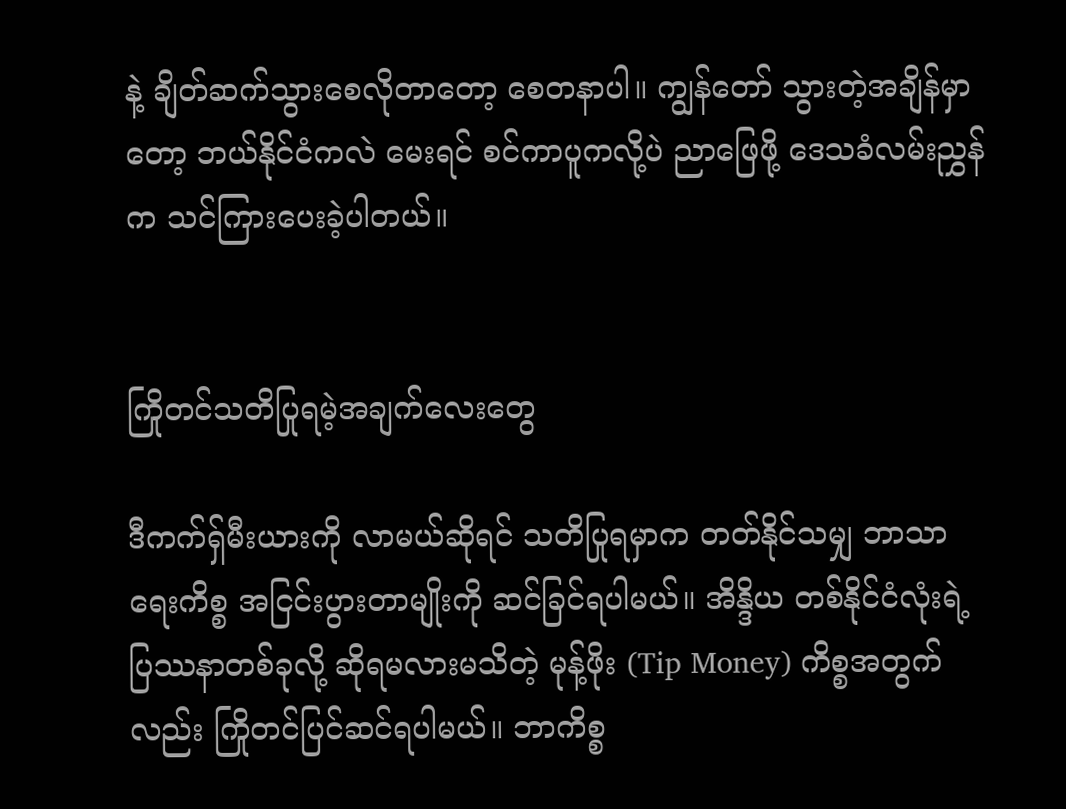နဲ့ ချိတ်ဆက်သွားစေလိုတာတော့ စေတနာပါ။ ကျွန်တော် သွားတဲ့အချိန်မှာတော့ ဘယ်နိုင်ငံကလဲ မေးရင် စင်ကာပူကလို့ပဲ ညာဖြေဖို့ ဒေသခံလမ်းညွှန်က သင်ကြားပေးခဲ့ပါတယ်။


ကြိုတင်သတိပြုရမဲ့အချက်လေးတွေ

ဒီကက်ရှ်မီးယားကို လာမယ်ဆိုရင် သတိပြုရမှာက တတ်နိုင်သမျှ ဘာသာရေးကိစ္စ အငြင်းပွားတာမျိုးကို ဆင်ခြင်ရပါမယ်။ အိန္ဒိယ တစ်နိုင်ငံလုံးရဲ့ ပြဿနာတစ်ခုလို့ ဆိုရမလားမသိတဲ့ မုန့်ဖိုး (Tip Money) ကိစ္စအတွက်လည်း ကြိုတင်ပြင်ဆင်ရပါမယ်။ ဘာကိစ္စ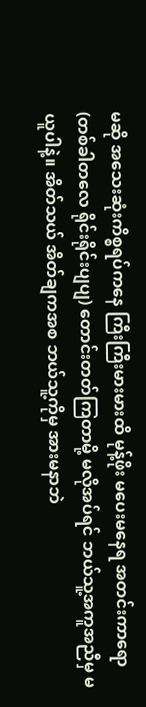မဆို အသေးဆုံးကိစ္စရပ်ကနေ ကြီးကြီးမားမားထိ မုန့်ဖိုး မပေးမနေရ အတင်းကာရော (တစ်ခါတလေ ရိုင်းရိုင်းပျပျ) တောင်းတတ်ကြတာမို့ မလိုအပ်ရင် ဘယ်သူ့အကူအညီမှ မယူပါနဲ့။ အိတ်သယ် အိတ်ချကအစ ဘယ်သူ့ကိုမှ အားမနာဘဲ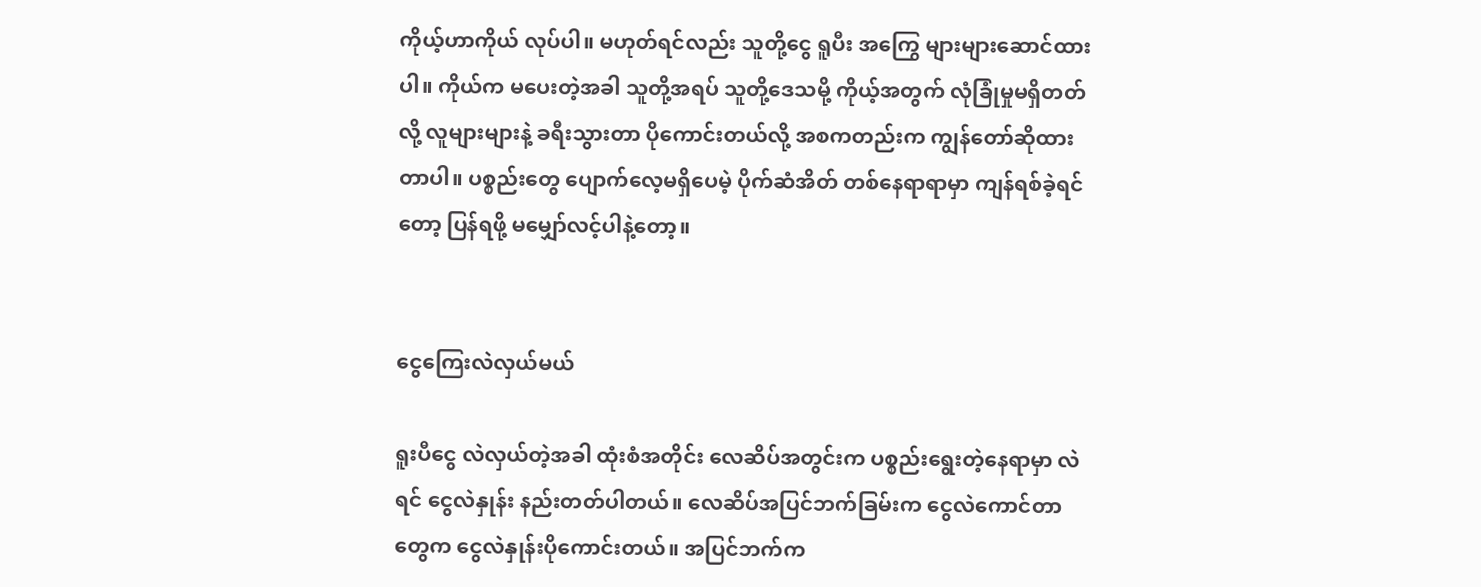ကိုယ့်ဟာကိုယ် လုပ်ပါ။ မဟုတ်ရင်လည်း သူတို့ငွေ ရူပီး အကြွေ များများဆောင်ထားပါ။ ကိုယ်က မပေးတဲ့အခါ သူတို့အရပ် သူတို့ဒေသမို့ ကိုယ့်အတွက် လုံခြုံမှုမရှိတတ်လို့ လူများများနဲ့ ခရီးသွားတာ ပိုကောင်းတယ်လို့ အစကတည်းက ကျွန်တော်ဆိုထားတာပါ။ ပစ္စည်းတွေ ပျောက်လေ့မရှိပေမဲ့ ပိုက်ဆံအိတ် တစ်နေရာရာမှာ ကျန်ရစ်ခဲ့ရင်တော့ ပြန်ရဖို့ မမျှော်လင့်ပါနဲ့တော့။


ငွေကြေးလဲလှယ်မယ်

ရူးပီငွေ လဲလှယ်တဲ့အခါ ထုံးစံအတိုင်း လေဆိပ်အတွင်းက ပစ္စည်းရွေးတဲ့နေရာမှာ လဲရင် ငွေလဲနှုန်း နည်းတတ်ပါတယ်။ လေဆိပ်အပြင်ဘက်ခြမ်းက ငွေလဲကောင်တာတွေက ငွေလဲနှုန်းပိုကောင်းတယ်။ အပြင်ဘက်က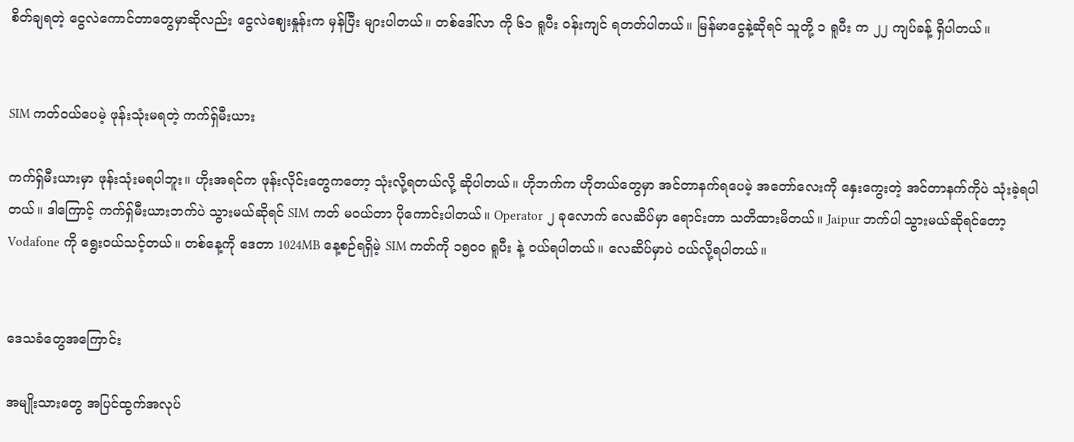စိတ်ချရတဲ့ ငွေလဲကောင်တာတွေမှာဆိုလည်း ငွေလဲဈေးနှုန်းက မှန်ပြီး များပါတယ်။ တစ်ဒေါ်လာ ကို ၆၁ ရူပီး ဝန်းကျင် ရတတ်ပါတယ်။ မြန်မာငွေနဲ့ဆိုရင် သူတို့ ၁ ရူပီး က ၂၂ ကျပ်ခန့် ရှိပါတယ်။


SIM ကတ်ဝယ်ပေမဲ့ ဖုန်းသုံးမရတဲ့ ကက်ရှ်မီးယား

ကက်ရှ်မီးယားမှာ ဖုန်းသုံးမရပါဘူး။ ဟိုးအရင်က ဖုန်းလိုင်းတွေကတော့ သုံးလို့ရတယ်လို့ ဆိုပါတယ်။ ဟိုဘက်က ဟိုတယ်တွေမှာ အင်တာနက်ရပေမဲ့ အတော်လေးကို နှေးကွေးတဲ့ အင်တာနက်ကိုပဲ သုံးခဲ့ရပါတယ်။ ဒါကြောင့် ကက်ရှ်မီးယားဘက်ပဲ သွားမယ်ဆိုရင် SIM ကတ် မဝယ်တာ ပိုကောင်းပါတယ်။ Operator ၂ ခုလောက် လေဆိပ်မှာ ရောင်းတာ သတိထားမိတယ်။ Jaipur ဘက်ပါ သွားမယ်ဆိုရင်တော့ Vodafone ကို ရွေးဝယ်သင့်တယ်။ တစ်နေ့ကို ဒေတာ 1024MB နေ့စဉ်ရရှိမဲ့ SIM ကတ်ကို ၁၅၀၀ ရူပီး နဲ့ ဝယ်ရပါတယ်။ လေဆိပ်မှာပဲ ဝယ်လို့ရပါတယ်။


ဒေသခံတွေအကြောင်း

အမျိုးသားတွေ အပြင်ထွက်အလုပ်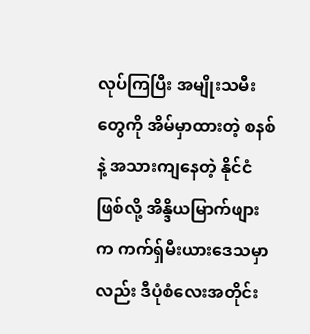လုပ်ကြပြီး အမျိုးသမီးတွေကို အိမ်မှာထားတဲ့ စနစ်နဲ့ အသားကျနေတဲ့ နိုင်ငံဖြစ်လို့ အိန္ဒိယမြာက်ဖျားက ကက်ရှ်မီးယားဒေသမှာလည်း ဒီပုံစံလေးအတိုင်း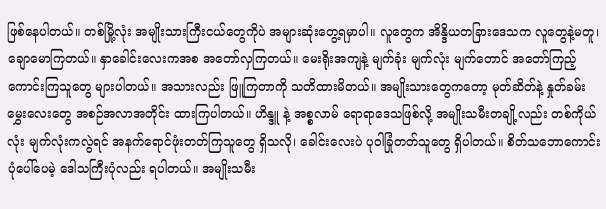ဖြစ်နေပါတယ်။ တစ်မြို့လုံး အမျိုးသားကြီးငယ်တွေကိုပဲ အများဆုံးတွေ့ရမှာပါ။ လူတွေက အိန္ဒိယတခြားဒေသက လူတွေနဲ့မတူ၊ ချောမောကြတယ်။ နှာခေါင်းလေးကအစ အတော်လှကြတယ်။ မေးရိုးအကျနဲ့ မျက်ခုံး မျက်လုံး မျက်တောင် အတော်ကြည့်ကောင်းကြသူတွေ များပါတယ်။ အသားလည်း ဖြူကြတာကို သတိထားမိတယ်။ အမျိုးသားတွေကတော့ မုတ်ဆိတ်နဲ့ နှုတ်ခမ်းမွှေးလေးတွေ အစဉ်အလာအတိုင်း ထားကြပါတယ်။ ဟိန္ဒူ နဲ့ အစ္စလာမ် ရောရာဒေသဖြစ်လို့ အမျိုးသမီးတချို့လည်း တစ်ကိုယ်လုံး မျက်လုံးကလွဲရင် အနက်ရောင်ဖုံးတတ်ကြသူတွေ ရှိသလို၊ ခေါင်းလေးပဲ ပုဝါခြုံတတ်သူတွေ ရှိပါတယ်။ စိတ်သဘောကောင်းပုံပေါ်ပေမဲ့ ဒေါသကြီးပုံလည်း ရပါတယ်။ အမျိုးသမီး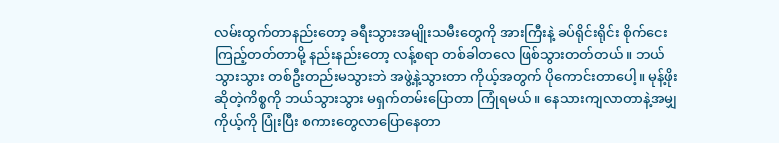လမ်းထွက်တာနည်းတော့ ခရီးသွားအမျိုးသမီးတွေကို အားကြီးနဲ့ ခပ်ရိုင်းရိုင်း စိုက်ငေးကြည့်တတ်တာမို့ နည်းနည်းတော့ လန့်စရာ တစ်ခါတလေ ဖြစ်သွားတတ်တယ်။ ဘယ်သွားသွား တစ်ဦးတည်းမသွားဘဲ အဖွဲ့နဲ့သွားတာ ကိုယ့်အတွက် ပိုကောင်းတာပေါ့။ မုန့်ဖိုး ဆိုတဲ့ကိစ္စကို ဘယ်သွားသွား မရှက်တမ်းပြောတာ ကြုံရမယ်။ နေသားကျလာတာနဲ့အမျှ ကိုယ့်ကို ပြုံးပြီး စကားတွေလာပြောနေတာ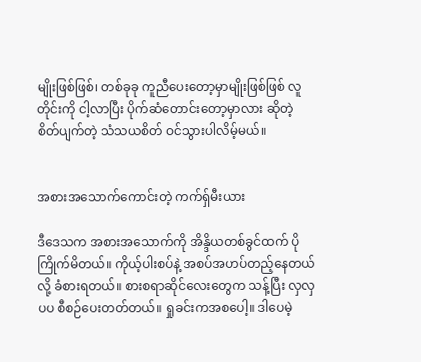မျိုးဖြစ်ဖြစ်၊ တစ်ခုခု ကူညီပေးတော့မှာမျိုးဖြစ်ဖြစ် လူတိုင်းကို ငါ့လာပြီး ပိုက်ဆံတောင်းတော့မှာလား ဆိုတဲ့ စိတ်ပျက်တဲ့ သံသယစိတ် ဝင်သွားပါလိမ့်မယ်။


အစားအသောက်ကောင်းတဲ့ ကက်ရှ်မီးယား

ဒီဒေသက အစားအသောက်ကို အိန္ဒိယတစ်ခွင်ထက် ပိုကြိုက်မိတယ်။ ကိုယ့်ပါးစပ်နဲ့ အစပ်အဟပ်တည့်နေတယ်လို့ ခံစားရတယ်။ စားစရာဆိုင်လေးတွေက သန့်ပြီး လှလှပပ စီစဉ်ပေးတတ်တယ်။ ရှုခင်းကအစပေါ့။ ဒါပေမဲ့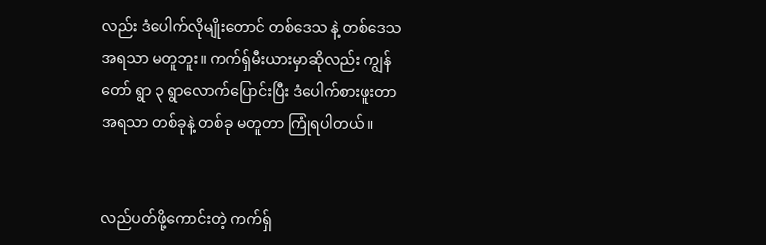လည်း ဒံပေါက်လိုမျိုးတောင် တစ်ဒေသ နဲ့ တစ်ဒေသ အရသာ မတူဘူး။ ကက်ရှ်မီးယားမှာဆိုလည်း ကျွန်တော် ရွာ ၃ ရွာလောက်ပြောင်းပြီး ဒံပေါက်စားဖူးတာ အရသာ တစ်ခုနဲ့ တစ်ခု မတူတာ ကြုံရပါတယ်။


လည်ပတ်ဖို့ကောင်းတဲ့ ကက်ရှ်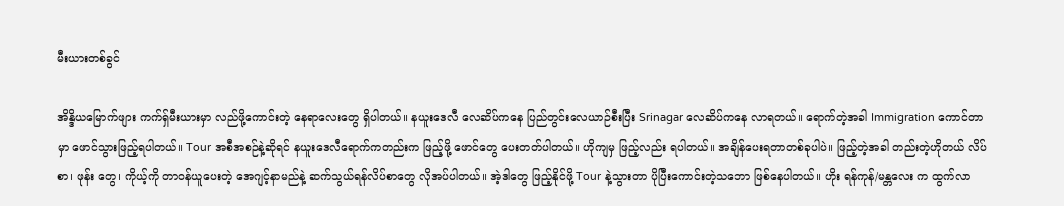မီးယားတစ်ခွင်

အိန္ဒိယမြောက်ဖျား ကက်ရှ်မီးယားမှာ လည်ဖို့ကောင်းတဲ့ နေရာလေးတွေ ရှိပါတယ်။ နယူးဒေလီ လေဆိပ်ကနေ ပြည်တွင်းလေယာဉ်စီးပြီး Srinagar လေဆိပ်ကနေ လာရတယ်။ ရောက်တဲ့အခါ Immigration ကောင်တာမှာ ဖောင်သွားဖြည့်ရပါတယ်။ Tour အစီအစဉ်နဲ့ဆိုရင် နယူးဒေလီရောက်ကတည်းက ဖြည့်ဖို့ ဖောင်တွေ ပေးတတ်ပါတယ်။ ဟိုကျမှ ဖြည့်လည်း ရပါတယ်။ အချိန်ပေးရတာတစ်ခုပါပဲ။ ဖြည့်တဲ့အခါ တည်းတဲ့ဟိုတယ် လိပ်စာ၊ ဖုန်း တွေ၊ ကိုယ့်ကို တာဝန်ယူပေးတဲ့ အေဂျင့်နာမည်နဲ့ ဆက်သွယ်ရန်လိပ်စာတွေ လိုအပ်ပါတယ်။ အဲ့ဒါတွေ ဖြည့်နိုင်ဖို့ Tour နဲ့သွားတာ ပိုပြီးကောင်းတဲ့သဘော ဖြစ်နေပါတယ်။ ဟိုး ရန်ကုန်/မန္တလေး က ထွက်လာ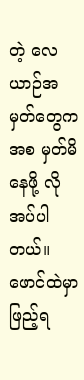တဲ့ လေယာဉ်အမှတ်တွေကအစ မှတ်မိနေဖို့ လိုအပ်ပါတယ်။ ဖောင်ထဲမှာ ဖြည့်ရ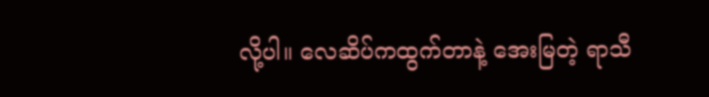လို့ပါ။ လေဆိပ်ကထွက်တာနဲ့ အေးမြတဲ့ ရာသီ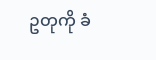ဥတုကို ခံ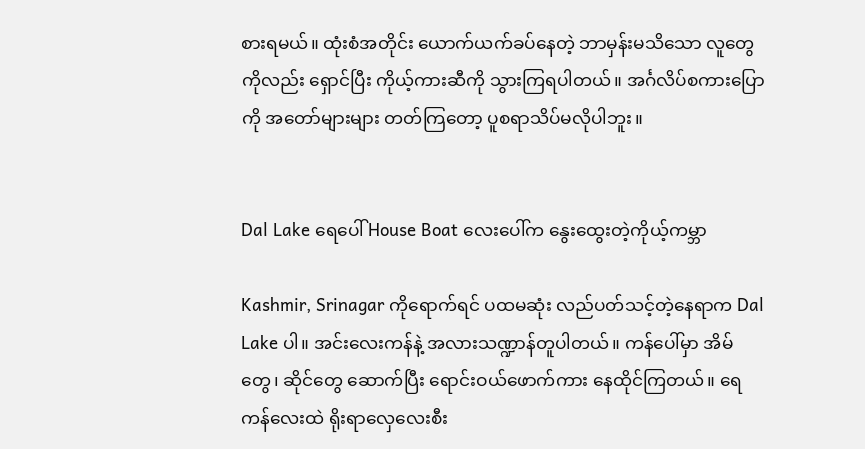စားရမယ်။ ထုံးစံအတိုင်း ယောက်ယက်ခပ်နေတဲ့ ဘာမှန်းမသိသော လူတွေကိုလည်း ရှောင်ပြီး ကိုယ့်ကားဆီကို သွားကြရပါတယ်။ အင်္ဂလိပ်စကားပြောကို အတော်များများ တတ်ကြတော့ ပူစရာသိပ်မလိုပါဘူး။


Dal Lake ရေပေါ် House Boat လေးပေါ်က နွေးထွေးတဲ့ကိုယ့်ကမ္ဘာ

Kashmir, Srinagar ကိုရောက်ရင် ပထမဆုံး လည်ပတ်သင့်တဲ့နေရာက Dal Lake ပါ။ အင်းလေးကန်နဲ့ အလားသဏ္ဍာန်တူပါတယ်။ ကန်ပေါ်မှာ အိမ်တွေ၊ ဆိုင်တွေ ဆောက်ပြီး ရောင်းဝယ်ဖောက်ကား နေထိုင်ကြတယ်။ ရေကန်လေးထဲ ရိုးရာလှေလေးစီး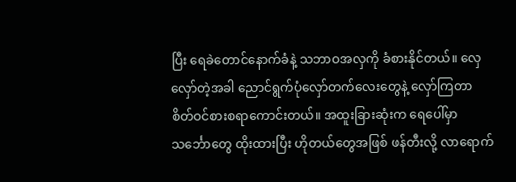ပြီး ရေခဲတောင်နောက်ခံနဲ့ သဘာဝအလှကို ခံစားနိုင်တယ်။ လှေလှော်တဲ့အခါ ညောင်ရွက်ပုံလှော်တက်လေးတွေနဲ့ လှော်ကြတာ စိတ်ဝင်စားစရာကောင်းတယ်။ အထူးခြားဆုံးက ရေပေါ်မှာ သင်္ဘောတွေ ထိုးထားပြီး ဟိုတယ်တွေအဖြစ် ဖန်တီးလို့ လာရောက်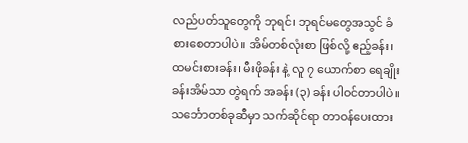လည်ပတ်သူတွေကို ဘုရင်၊ ဘုရင်မတွေအသွင် ခံစားစေတာပါပဲ။ အိမ်တစ်လုံးစာ ဖြစ်လို့ ဧည့်ခန်း၊ ထမင်းစားခန်း၊ မီးဖိုခန်း နဲ့ လူ ၇ ယောက်စာ ရေချိုးခန်းအိမ်သာ တွဲရက် အခန်း (၃) ခန်း ပါဝင်တာပါပဲ။ သင်္ဘောတစ်ခုဆီမှာ သက်ဆိုင်ရာ တာဝန်ပေးထား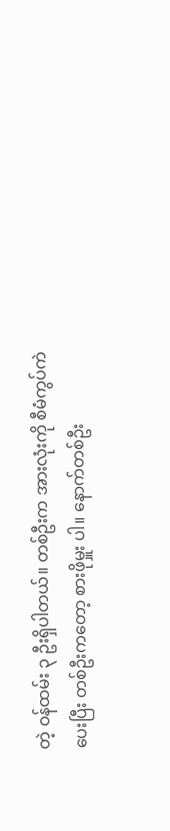တဲ့ ဝန်ထမ်း ၃ ဦးရှိပါတယ်။ တစ်ဦးက အားလုံးကို စီမံကွပ်ကဲပေးပြီး တစ်ဦးကတော့ စားဖိုမှူး ပါ။ နောက်တစ်ဦး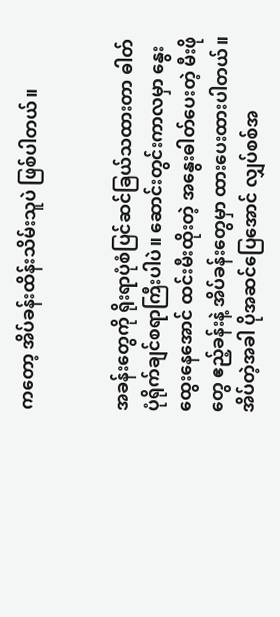ကတော့ အိပ်ခန်းထိန်းသိမ်းသူပဲ ဖြစ်ပါတယ်။


အခန်းတွေကို ရိုးရာပုံစံပြင်ဆင်ခြယ်သထားတာ ဓါတ်ပုံရိုက်ချင်စရာကြီးပါပဲ။ ဆောင်းတွင်းကာလမှာ နွေးထွေးနေအောင် ထင်းမီးထိုးတဲ့ အနွေးဓါတ်ပေးတဲ့ မီးဖိုတွေ ဧည့်ခန်းနဲ့ အိပ်ခန်းတွေမှာ ထားပေးထားပါတယ်။ အိပ်တဲ့အခါ ပိုအဆင်ပြေအောင် လျှပ်စစ်အ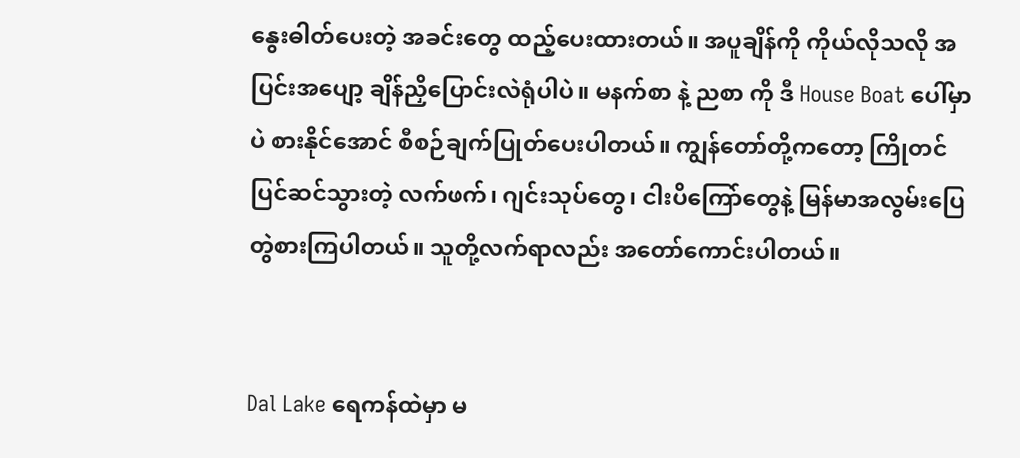နွေးဓါတ်ပေးတဲ့ အခင်းတွေ ထည့်ပေးထားတယ်။ အပူချိန်ကို ကိုယ်လိုသလို အပြင်းအပျော့ ချိန်ညှိပြောင်းလဲရုံပါပဲ။ မနက်စာ နဲ့ ညစာ ကို ဒီ House Boat ပေါ်မှာပဲ စားနိုင်အောင် စီစဉ်ချက်ပြုတ်ပေးပါတယ်။ ကျွန်တော်တို့ကတော့ ကြိုတင်ပြင်ဆင်သွားတဲ့ လက်ဖက်၊ ဂျင်းသုပ်တွေ၊ ငါးပိကြော်တွေနဲ့ မြန်မာအလွမ်းပြေ တွဲစားကြပါတယ်။ သူတို့လက်ရာလည်း အတော်ကောင်းပါတယ်။


Dal Lake ရေကန်ထဲမှာ မ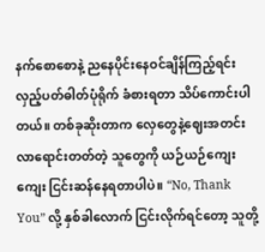နက်စောစောနဲ့ ညနေပိုင်းနေဝင်ချိန်ကြည့်ရင်း လှည့်ပတ်ဓါတ်ပုံရိုက် ခံစားရတာ သိပ်ကောင်းပါတယ်။ တစ်ခုဆိုးတာက လှေတွေနဲ့ဈေးအတင်းလာရောင်းတတ်တဲ့ သူတွေကို ယဉ်ယဉ်ကျေးကျေး ငြင်းဆန်နေရတာပါပဲ။ “No, Thank You” လို့ နှစ်ခါလောက် ငြင်းလိုက်ရင်တော့ သူတို့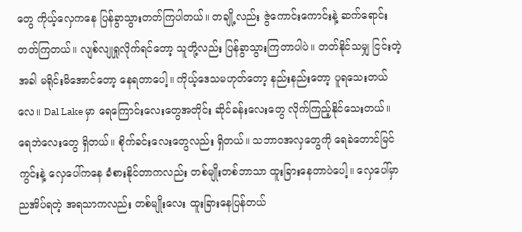တွေ ကိုယ့်လှေကနေ ပြန်ခွာသွားတတ်ကြပါတယ်။ တချို့လည်း ဇွဲကောင်းကောင်းနဲ့ ဆက်ရောင်းတတ်ကြတယ်။ လျစ်လျုရှုလိုက်ရင်တော့ သူတို့လည်း ပြန်ခွာသွားကြတာပါပဲ။ တတ်နိုင်သမျှ ငြင်းတဲ့အခါ မရိုင်းမိအောင်တော့ နေရတာပေါ့။ ကိုယ့်ဒေသမဟုတ်တော့ နည်းနည်းတော့ ပူရသေးတယ်လေ။ Dal Lake မှာ ရေကြောင်းလေးတွေအတိုင်း ဆိုင်ခန်းလေးတွေ လိုက်ကြည့်နိုင်သေးတယ်။ ရေဘဲလေးတွေ ရှိတယ်။ စိုက်ခင်းလေးတွေလည်း ရှိတယ်။ သဘာဝအလှတွေကို ရေခဲတောင်မြင်ကွင်းနဲ့ လှေပေါ်ကနေ ခံစားနိုင်တာကလည်း တစ်မျိုးတစ်ဘာသာ ထူးခြားနေတာပဲပေါ့။ လှေပေါ်မှာ ညအိပ်ရတဲ့ အရသာကလည်း တစ်မျိုးလေး ထူးခြားနေပြန်တယ်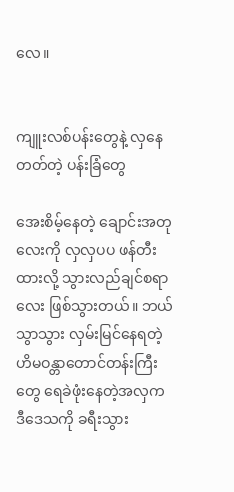လေ။


ကျူးလစ်ပန်းတွေနဲ့ လှနေတတ်တဲ့ ပန်းခြံတွေ

အေးစိမ့်နေတဲ့ ချောင်းအတုလေးကို လှလှပပ ဖန်တီးထားလို့ သွားလည်ချင်စရာလေး ဖြစ်သွားတယ်။ ဘယ်သွာသွား လှမ်းမြင်နေရတဲ့ ဟိမဝန္တာတောင်တန်းကြီးတွေ ရေခဲဖုံးနေတဲ့အလှက ဒီဒေသကို ခရီးသွား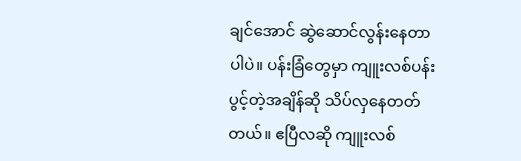ချင်အောင် ဆွဲဆောင်လွန်းနေတာပါပဲ။ ပန်းခြံတွေမှာ ကျူးလစ်ပန်းပွင့်တဲ့အချိန်ဆို သိပ်လှနေတတ်တယ်။ ဧပြီလဆို ကျူးလစ်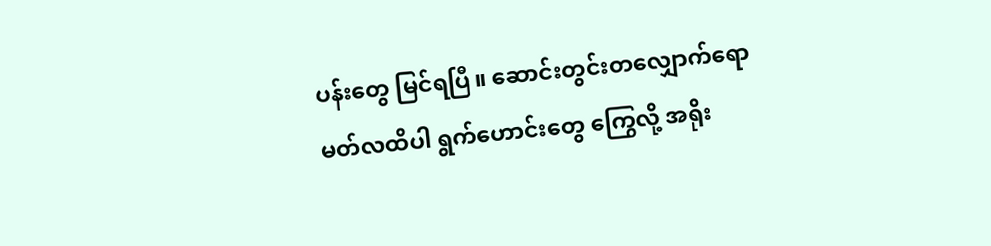ပန်းတွေ မြင်ရပြီ။ ဆောင်းတွင်းတလျှောက်ရော မတ်လထိပါ ရွက်ဟောင်းတွေ ကြွေလို့ အရိုး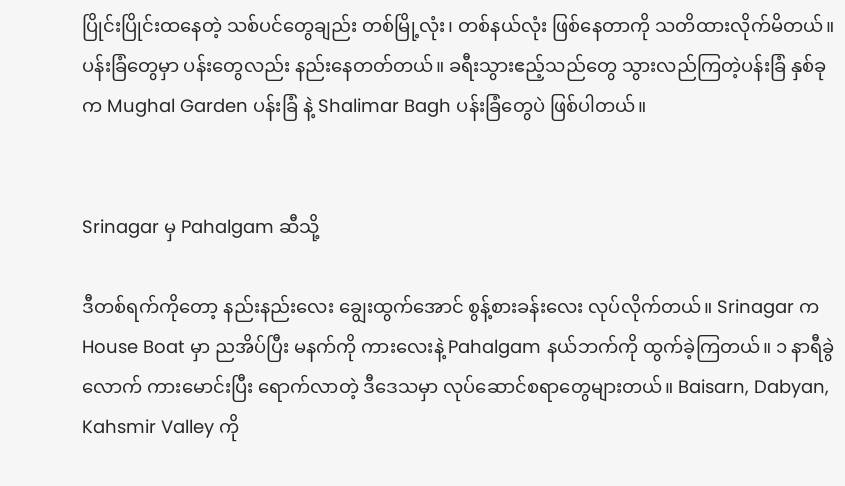ပြိုင်းပြိုင်းထနေတဲ့ သစ်ပင်တွေချည်း တစ်မြို့လုံး၊ တစ်နယ်လုံး ဖြစ်နေတာကို သတိထားလိုက်မိတယ်။ ပန်းခြံတွေမှာ ပန်းတွေလည်း နည်းနေတတ်တယ်။ ခရီးသွားဧည့်သည်တွေ သွားလည်ကြတဲ့ပန်းခြံ နှစ်ခုက Mughal Garden ပန်းခြံ နဲ့ Shalimar Bagh ပန်းခြံတွေပဲ ဖြစ်ပါတယ်။


Srinagar မှ Pahalgam ဆီသို့

ဒီတစ်ရက်ကိုတော့ နည်းနည်းလေး ချွေးထွက်အောင် စွန့်စားခန်းလေး လုပ်လိုက်တယ်။ Srinagar က House Boat မှာ ညအိပ်ပြီး မနက်ကို ကားလေးနဲ့ Pahalgam နယ်ဘက်ကို ထွက်ခဲ့ကြတယ်။ ၁ နာရီခွဲလောက် ကားမောင်းပြီး ရောက်လာတဲ့ ဒီဒေသမှာ လုပ်ဆောင်စရာတွေများတယ်။ Baisarn, Dabyan, Kahsmir Valley ကို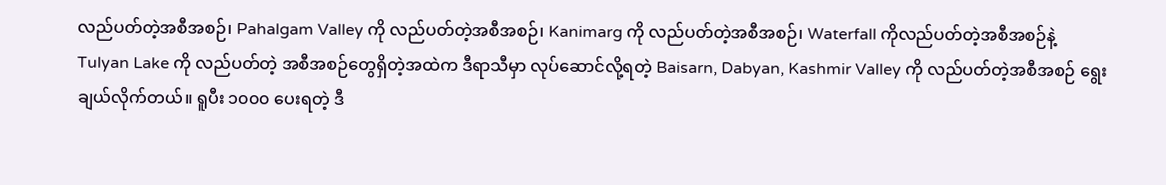လည်ပတ်တဲ့အစီအစဉ်၊ Pahalgam Valley ကို လည်ပတ်တဲ့အစီအစဉ်၊ Kanimarg ကို လည်ပတ်တဲ့အစီအစဉ်၊ Waterfall ကိုလည်ပတ်တဲ့အစီအစဉ်နဲ့ Tulyan Lake ကို လည်ပတ်တဲ့ အစီအစဉ်တွေရှိတဲ့အထဲက ဒီရာသီမှာ လုပ်ဆောင်လို့ရတဲ့ Baisarn, Dabyan, Kashmir Valley ကို လည်ပတ်တဲ့အစီအစဉ် ရွေးချယ်လိုက်တယ်။ ရူပီး ၁၀၀၀ ပေးရတဲ့ ဒီ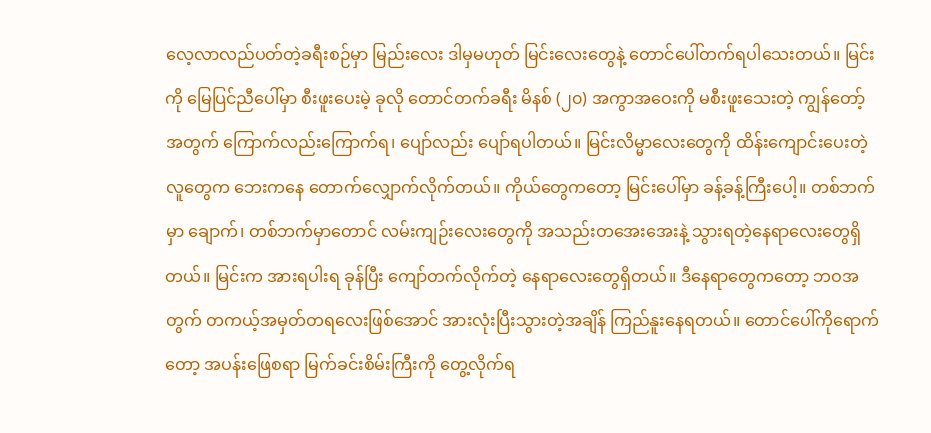လေ့လာလည်ပတ်တဲ့ခရီးစဉ်မှာ မြည်းလေး ဒါမှမဟုတ် မြင်းလေးတွေနဲ့ တောင်ပေါ်တက်ရပါသေးတယ်။ မြင်းကို မြေပြင်ညီပေါ်မှာ စီးဖူးပေးမဲ့ ခုလို တောင်တက်ခရီး မိနစ် (၂၀) အကွာအဝေးကို မစီးဖူးသေးတဲ့ ကျွန်တော့်အတွက် ကြောက်လည်းကြောက်ရ၊ ပျော်လည်း ပျော်ရပါတယ်။ မြင်းလိမ္မာလေးတွေကို ထိန်းကျောင်းပေးတဲ့လူတွေက ဘေးကနေ တောက်လျှောက်လိုက်တယ်။ ကိုယ်တွေကတော့ မြင်းပေါ်မှာ ခန့်ခန့်ကြီးပေါ့။ တစ်ဘက်မှာ ချောက်၊ တစ်ဘက်မှာတောင် လမ်းကျဉ်းလေးတွေကို အသည်းတအေးအေးနဲ့ သွားရတဲ့နေရာလေးတွေရှိတယ်။ မြင်းက အားရပါးရ ခုန်ပြီး ကျော်တက်လိုက်တဲ့ နေရာလေးတွေရှိတယ်။ ဒီနေရာတွေကတော့ ဘဝအတွက် တကယ့်အမှတ်တရလေးဖြစ်အောင် အားလုံးပြီးသွားတဲ့အချိန် ကြည်နူးနေရတယ်။ တောင်ပေါ်ကိုရောက်တော့ အပန်းဖြေစရာ မြက်ခင်းစိမ်းကြီးကို တွေ့လိုက်ရ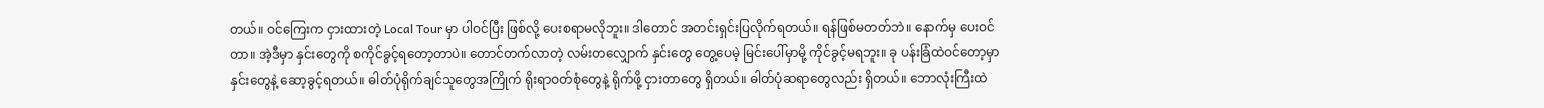တယ်။ ဝင်ကြေးက ငှားထားတဲ့ Local Tour မှာ ပါဝင်ပြီး ဖြစ်လို့ ပေးစရာမလိုဘူး။ ဒါတောင် အတင်းရှင်းပြလိုက်ရတယ်။ ရန်ဖြစ်မတတ်ဘဲ။ နောက်မှ ပေးဝင်တာ။ အဲ့ဒီမှာ နှင်းတွေကို စကိုင်ခွင့်ရတော့တာပဲ။ တောင်တက်လာတဲ့ လမ်းတလျှောက် နှင်းတွေ တွေ့ပေမဲ့ မြင်းပေါ်မှာမို့ ကိုင်ခွင့်မရဘူး။ ခု ပန်းခြံထဲဝင်တော့မှာ နှင်းတွေနဲ့ ဆော့ခွင့်ရတယ်။ ဓါတ်ပုံရိုက်ချင်သူတွေအကြိုက် ရိုးရာဝတ်စုံတွေနဲ့ ရိုက်ဖို့ ငှားတာတွေ ရှိတယ်။ ဓါတ်ပုံဆရာတွေလည်း ရှိတယ်။ ဘောလုံးကြီးထဲ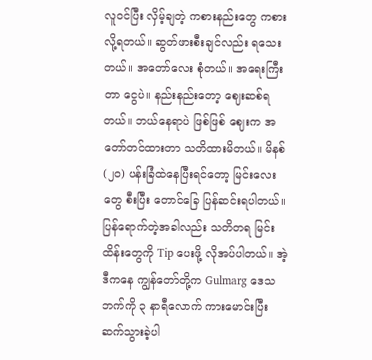လူဝင်ပြီး လှိမ့်ချတဲ့ ကစားနည်းတွေ ကစားလို့ရတယ်။ ဆွတ်ဖားစီးချင်လည်း ရသေးတယ်။ အတော်လေး စုံတယ်။ အရေးကြီးတာ ငွေပဲ။ နည်းနည်းတော့ ဈေးဆစ်ရတယ်။ ဘယ်နေရာပဲ ဖြစ်ဖြစ် ဈေးက အတော်တင်ထားတာ သတိထားမိတယ်။ မိနစ် (၂၀) ပန်းခြံထဲနေပြီးရင်တော့ မြင်းလေးတွေ စီးပြီး တောင်ခြေ ပြန်ဆင်းရပါတယ်။ ပြန်ရောက်တဲ့အခါလည်း သတိတရ မြင်းထိန်းတွေကို Tip ပေးဖို့ လိုအပ်ပါတယ်။ အဲ့ဒီကနေ ကျွန်တော်တို့က Gulmarg ဒေသဘက်ကို ၃ နာရီလောက် ကားမောင်းပြီး ဆက်သွားခဲ့ပါ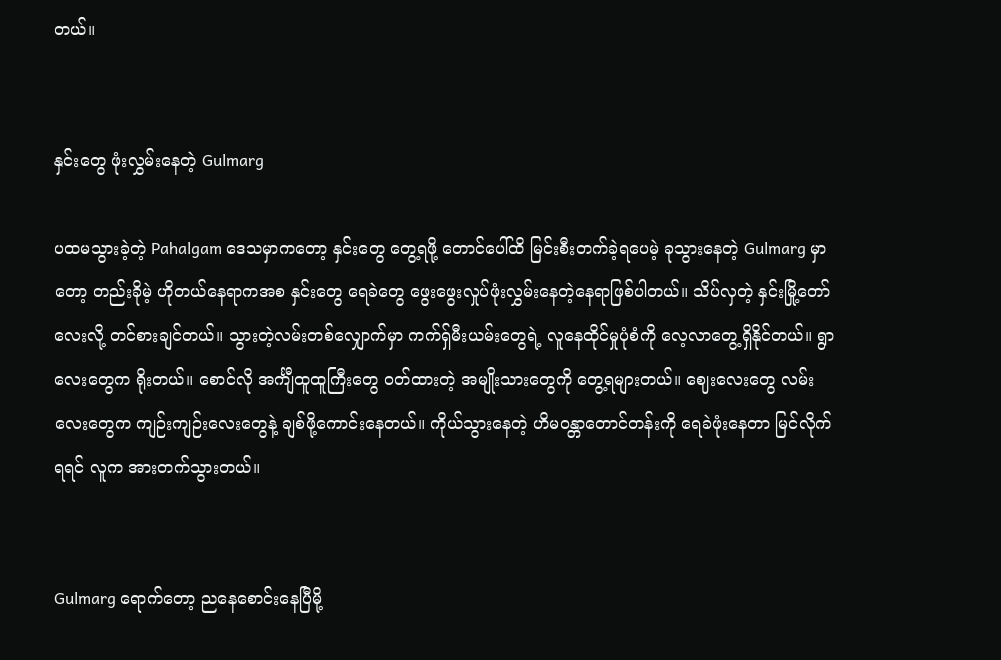တယ်။


နှင်းတွေ ဖုံးလွှမ်းနေတဲ့ Gulmarg

ပထမသွားခဲ့တဲ့ Pahalgam ဒေသမှာကတော့ နှင်းတွေ တွေ့ရဖို့ တောင်ပေါ်ထိ မြင်းစီးတက်ခဲ့ရပေမဲ့ ခုသွားနေတဲ့ Gulmarg မှာတော့ တည်းခိုမဲ့ ဟိုတယ်နေရာကအစ နှင်းတွေ ရေခဲတွေ ဖွေးဖွေးလှုပ်ဖုံးလွှမ်းနေတဲ့နေရာဖြစ်ပါတယ်။ သိပ်လှတဲ့ နှင်းမြို့တော်လေးလို့ တင်စားချင်တယ်။ သွားတဲ့လမ်းတစ်လျှောက်မှာ ကက်ရှ်မီးယမ်းတွေရဲ့ လူနေထိုင်မှုပုံစံကို လေ့လာတွေ့ရှိနိုင်တယ်။ ရွာလေးတွေက ရိုးတယ်။ စောင်လို အင်္ကျီထူထူကြီးတွေ ဝတ်ထားတဲ့ အမျိုးသားတွေကို တွေ့ရများတယ်။ ဈေးလေးတွေ လမ်းလေးတွေက ကျဉ်းကျဉ်းလေးတွေနဲ့ ချစ်ဖို့ကောင်းနေတယ်။ ကိုယ်သွားနေတဲ့ ဟိမဝန္တာတောင်တန်းကို ရေခဲဖုံးနေတာ မြင်လိုက်ရရင် လူက အားတက်သွားတယ်။


Gulmarg ရောက်တော့ ညနေစောင်းနေပြီမို့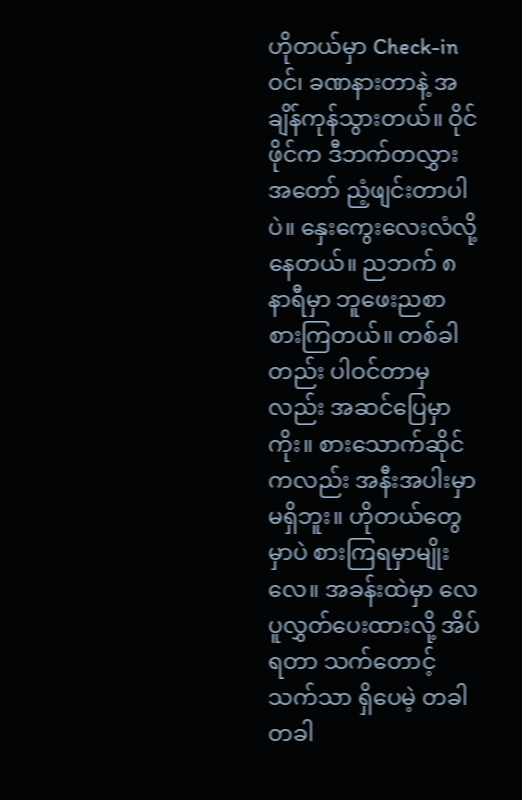ဟိုတယ်မှာ Check-in ဝင်၊ ခဏနားတာနဲ့ အချိန်ကုန်သွားတယ်။ ဝိုင်ဖိုင်က ဒီဘက်တလွှားအတော် ညံ့ဖျင်းတာပါပဲ။ နှေးကွေးလေးလံလို့နေတယ်။ ညဘက် ၈ နာရီမှာ ဘူဖေးညစာ စားကြတယ်။ တစ်ခါတည်း ပါဝင်တာမှလည်း အဆင်ပြေမှာကိုး။ စားသောက်ဆိုင်ကလည်း အနီးအပါးမှာ မရှိဘူး။ ဟိုတယ်တွေမှာပဲ စားကြရမှာမျိုးလေ။ အခန်းထဲမှာ လေပူလွှတ်ပေးထားလို့ အိပ်ရတာ သက်တောင့်သက်သာ ရှိပေမဲ့ တခါတခါ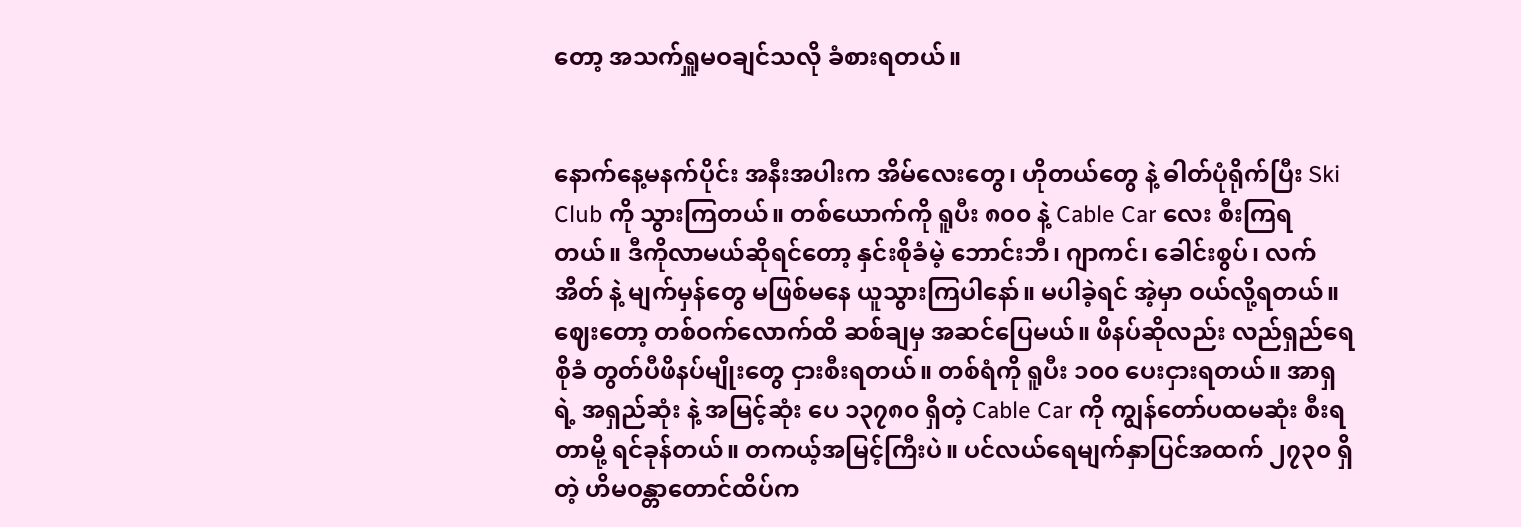တော့ အသက်ရှူမဝချင်သလို ခံစားရတယ်။


နောက်နေ့မနက်ပိုင်း အနီးအပါးက အိမ်လေးတွေ၊ ဟိုတယ်တွေ နဲ့ ဓါတ်ပုံရိုက်ပြီး Ski Club ကို သွားကြတယ်။ တစ်ယောက်ကို ရူပီး ၈၀၀ နဲ့ Cable Car လေး စီးကြရတယ်။ ဒီကိုလာမယ်ဆိုရင်တော့ နှင်းစိုခံမဲ့ ဘောင်းဘီ၊ ဂျာကင်၊ ခေါင်းစွပ်၊ လက်အိတ် နဲ့ မျက်မှန်တွေ မဖြစ်မနေ ယူသွားကြပါနော်။ မပါခဲ့ရင် အဲ့မှာ ဝယ်လို့ရတယ်။ ဈေးတော့ တစ်ဝက်လောက်ထိ ဆစ်ချမှ အဆင်ပြေမယ်။ ဖိနပ်ဆိုလည်း လည်ရှည်ရေစိုခံ တွတ်ပီဖိနပ်မျိုးတွေ ငှားစီးရတယ်။ တစ်ရံကို ရူပီး ၁၀၀ ပေးငှားရတယ်။ အာရှ ရဲ့ အရှည်ဆုံး နဲ့ အမြင့်ဆုံး ပေ ၁၃၇၈၀ ရှိတဲ့ Cable Car ကို ကျွန်တော်ပထမဆုံး စီးရတာမို့ ရင်ခုန်တယ်။ တကယ့်အမြင့်ကြီးပဲ။ ပင်လယ်ရေမျက်နှာပြင်အထက် ၂၇၃၀ ရှိတဲ့ ဟိမဝန္တာတောင်ထိပ်က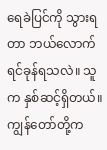ရေခဲပြင်ကို သွားရတာ ဘယ်လောက်ရင်ခုန်ရသလဲ။ သူက နှစ်ဆင့်ရှိတယ်။ ကျွန်တော်တို့က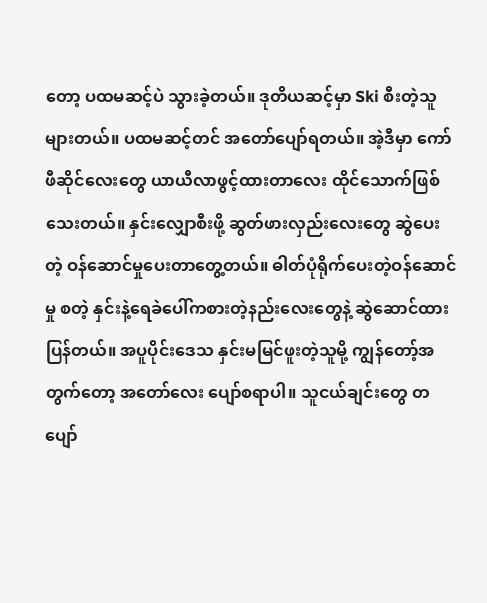တော့ ပထမဆင့်ပဲ သွားခဲ့တယ်။ ဒုတိယဆင့်မှာ Ski စီးတဲ့သူ များတယ်။ ပထမဆင့်တင် အတော်ပျော်ရတယ်။ အဲ့ဒီမှာ ကော်ဖီဆိုင်လေးတွေ ယာယီလာဖွင့်ထားတာလေး ထိုင်သောက်ဖြစ်သေးတယ်။ နှင်းလျှောစီးဖို့ ဆွတ်ဖားလှည်းလေးတွေ ဆွဲပေးတဲ့ ဝန်ဆောင်မှုပေးတာတွေ့တယ်။ ဓါတ်ပုံရိုက်ပေးတဲ့ဝန်ဆောင်မှု စတဲ့ နှင်းနဲ့ရေခဲပေါ်ကစားတဲ့နည်းလေးတွေနဲ့ ဆွဲဆောင်ထားပြန်တယ်။ အပူပိုင်းဒေသ နှင်းမမြင်ဖူးတဲ့သူမို့ ကျွန်တော့်အတွက်တော့ အတော်လေး ပျော်စရာပါ။ သူငယ်ချင်းတွေ တပျော်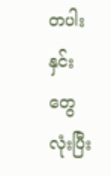တပါး နှင်းတွေလုံးပြီး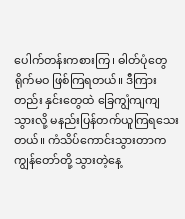ပေါက်တန်းကစားကြ၊ ဓါတ်ပုံတွေ ရိုက်မဝ ဖြစ်ကြရတယ်။ ဒီကြားတည်း နှင်းတွေထဲ ခြေကျွံကျကျသွားလို့ မနည်းပြန်တက်ယူကြရသေးတယ်။ ကံသိပ်ကောင်းသွားတာက ကျွန်တော်တို့ သွားတဲ့နေ့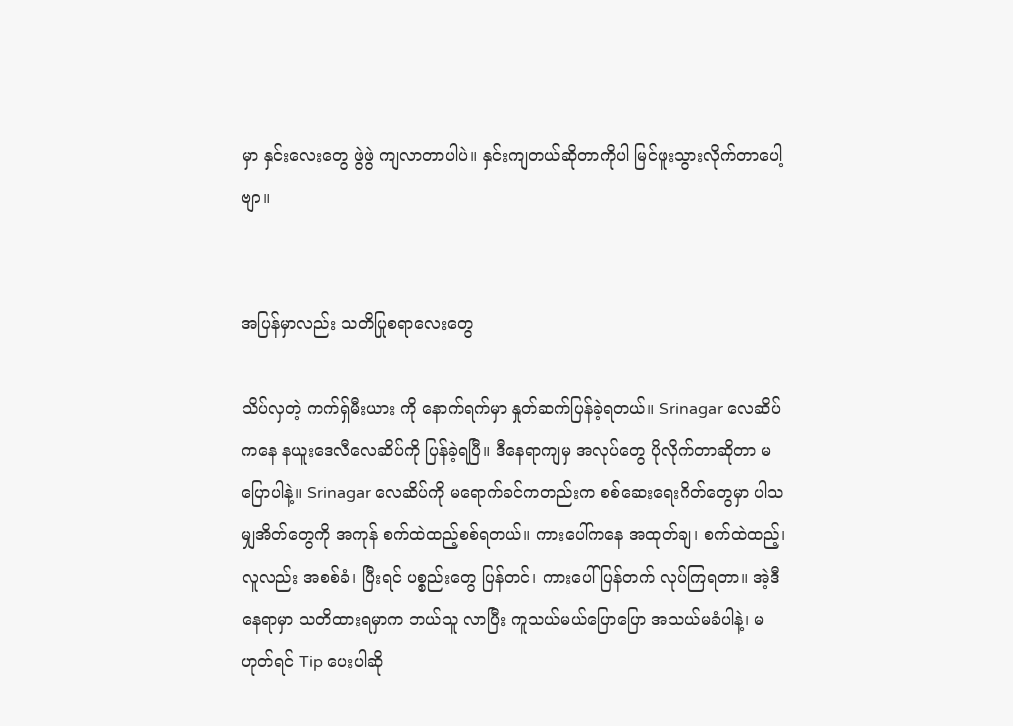မှာ နှင်းလေးတွေ ဖွဲဖွဲ ကျလာတာပါပဲ။ နှင်းကျတယ်ဆိုတာကိုပါ မြင်ဖူးသွားလိုက်တာပေါ့ဗျာ။


အပြန်မှာလည်း သတိပြုစရာလေးတွေ

သိပ်လှတဲ့ ကက်ရှ်မီးယား ကို နောက်ရက်မှာ နှုတ်ဆက်ပြန်ခဲ့ရတယ်။ Srinagar လေဆိပ်ကနေ နယူးဒေလီလေဆိပ်ကို ပြန်ခဲ့ရပြီ။ ဒီနေရာကျမှ အလုပ်တွေ ပိုလိုက်တာဆိုတာ မပြောပါနဲ့။ Srinagar လေဆိပ်ကို မရောက်ခင်ကတည်းက စစ်ဆေးရေးဂိတ်တွေမှာ ပါသမျှအိတ်တွေကို အကုန် စက်ထဲထည့်စစ်ရတယ်။ ကားပေါ်ကနေ အထုတ်ချ၊ စက်ထဲထည့်၊ လူလည်း အစစ်ခံ၊ ပြီးရင် ပစ္စည်းတွေ ပြန်တင်၊ ကားပေါ်ပြန်တက် လုပ်ကြရတာ။ အဲ့ဒီနေရာမှာ သတိထားရမှာက ဘယ်သူ လာပြီး ကူသယ်မယ်ပြောပြော အသယ်မခံပါနဲ့၊ မဟုတ်ရင် Tip ပေးပါဆို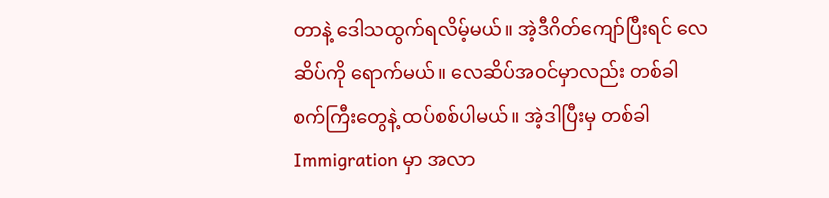တာနဲ့ ဒေါသထွက်ရလိမ့်မယ်။ အဲ့ဒီဂိတ်ကျော်ပြီးရင် လေဆိပ်ကို ရောက်မယ်။ လေဆိပ်အဝင်မှာလည်း တစ်ခါ စက်ကြီးတွေနဲ့ ထပ်စစ်ပါမယ်။ အဲ့ဒါပြီးမှ တစ်ခါ Immigration မှာ အလာ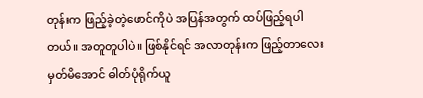တုန်းက ဖြည့်ခဲ့တဲ့ဖောင်ကိုပဲ အပြန်အတွက် ထပ်ဖြည့်ရပါတယ်။ အတူတူပါပဲ။ ဖြစ်နိုင်ရင် အလာတုန်းက ဖြည့်တာလေး မှတ်မိအောင် ဓါတ်ပုံရိုက်ယူ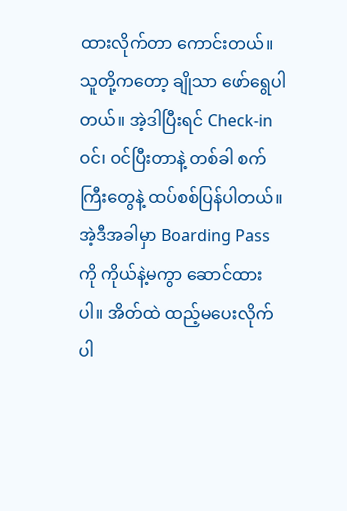ထားလိုက်တာ ကောင်းတယ်။ သူတို့ကတော့ ချိုသာ ဖော်ရွေပါတယ်။ အဲ့ဒါပြီးရင် Check-in ဝင်၊ ဝင်ပြီးတာနဲ့ တစ်ခါ စက်ကြီးတွေနဲ့ ထပ်စစ်ပြန်ပါတယ်။ အဲ့ဒီအခါမှာ Boarding Pass ကို ကိုယ်နဲ့မကွာ ဆောင်ထားပါ။ အိတ်ထဲ ထည့်မပေးလိုက်ပါ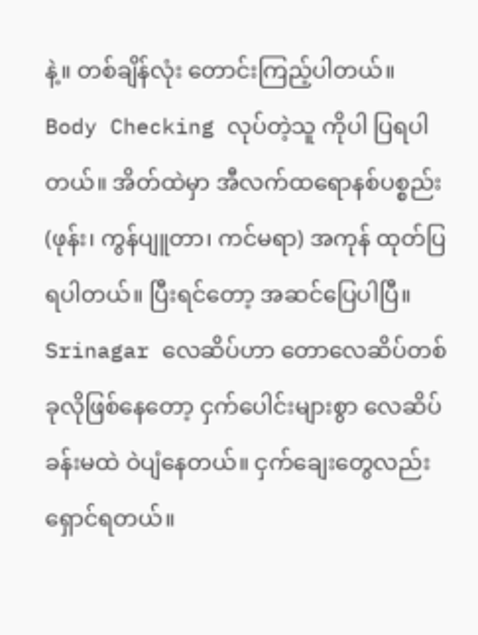နဲ့။ တစ်ချိန်လုံး တောင်းကြည့်ပါတယ်။ Body Checking လုပ်တဲ့သူ ကိုပါ ပြရပါတယ်။ အိတ်ထဲမှာ အီလက်ထရောနစ်ပစ္စည်း (ဖုန်း၊ ကွန်ပျူတာ၊ ကင်မရာ) အကုန် ထုတ်ပြရပါတယ်။ ပြီးရင်တော့ အဆင်ပြေပါပြီ။ Srinagar လေဆိပ်ဟာ တောလေဆိပ်တစ်ခုလိုဖြစ်နေတော့ ငှက်ပေါင်းများစွာ လေဆိပ်ခန်းမထဲ ဝဲပျံနေတယ်။ ငှက်ချေးတွေလည်း ရှောင်ရတယ်။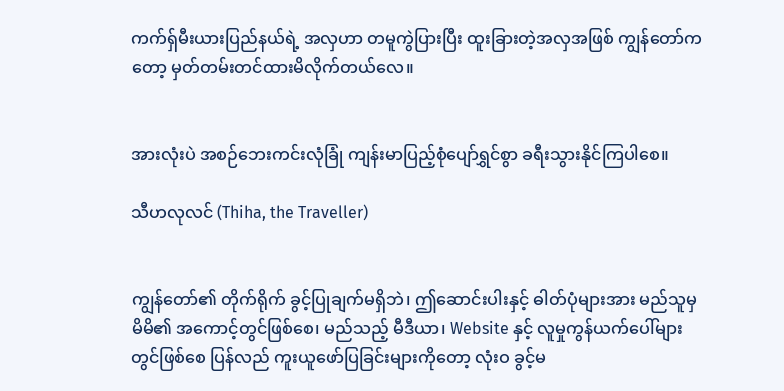ကက်ရှ်မီးယားပြည်နယ်ရဲ့ အလှဟာ တမူကွဲပြားပြီး ထူးခြားတဲ့အလှအဖြစ် ကျွန်တော်ကတော့ မှတ်တမ်းတင်ထားမိလိုက်တယ်လေ။


အားလုံးပဲ အစဉ်ဘေးကင်းလုံခြုံ ကျန်းမာပြည့်စုံပျော်ရွှင်စွာ ခရီးသွားနိုင်ကြပါစေ။

သီဟလုလင် (Thiha, the Traveller)


ကျွန်တော်၏ တိုက်ရိုက် ခွင့်ပြုချက်မရှိဘဲ၊ ဤဆောင်းပါးနှင့် ဓါတ်ပုံများအား မည်သူမှ မိမိ၏ အကောင့်တွင်ဖြစ်စေ၊ မည်သည့် မီဒီယာ၊ Website နှင့် လူမှုကွန်ယက်ပေါ်များတွင်ဖြစ်စေ ပြန်လည် ကူးယူဖော်ပြခြင်းများကိုတော့ လုံးဝ ခွင့်မ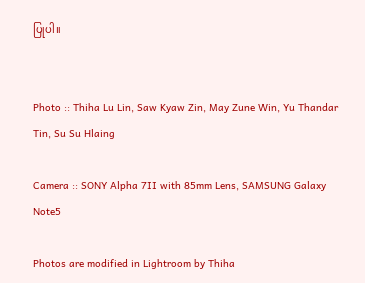ပြုပါ။


Photo :: Thiha Lu Lin, Saw Kyaw Zin, May Zune Win, Yu Thandar Tin, Su Su Hlaing

Camera :: SONY Alpha 7II with 85mm Lens, SAMSUNG Galaxy Note5

Photos are modified in Lightroom by Thiha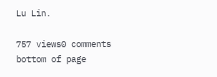Lu Lin.

757 views0 comments
bottom of page